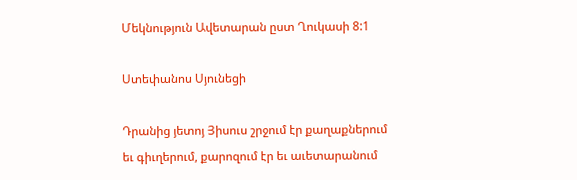Մեկնություն Ավետարան ըստ Ղուկասի 8:1

Ստեփանոս Սյունեցի

Դրանից յետոյ Յիսուս շրջում էր քաղաքներում եւ գիւղերում, քարոզում էր եւ աւետարանում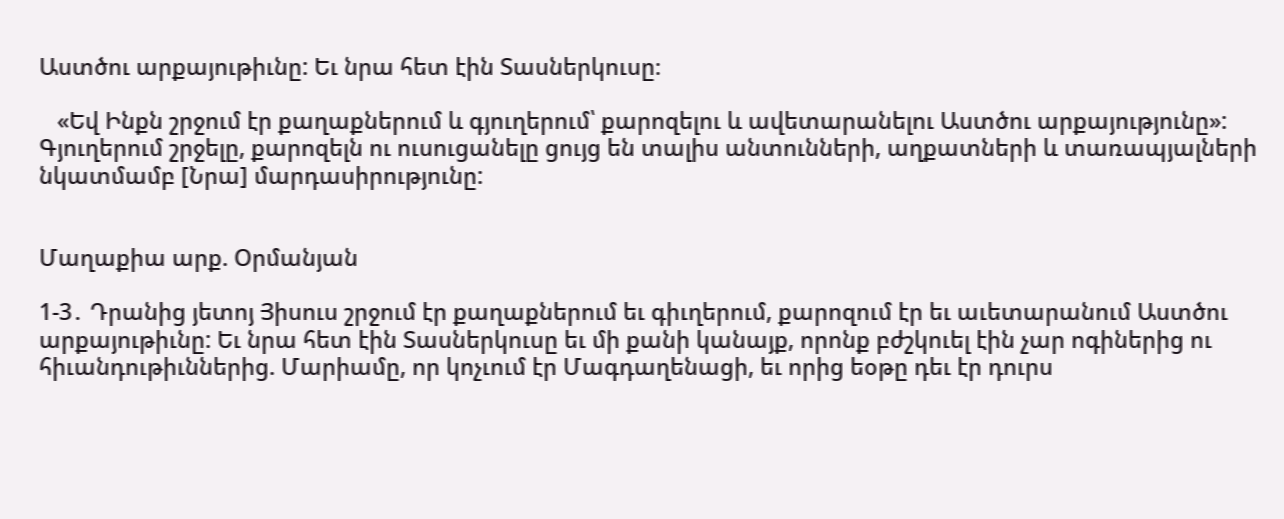Աստծու արքայութիւնը: Եւ նրա հետ էին Տասներկուսը։

   «Եվ Ինքն շրջում էր քաղաքներում և գյուղերում՝ քարոզելու և ավետարանելու Աստծու արքայությունը»:
Գյուղերում շրջելը, քարոզելն ու ուսուցանելը ցույց են տալիս անտունների, աղքատների և տառապյալների նկատմամբ [Նրա] մարդասիրությունը:


Մաղաքիա արք. Օրմանյան

1-3․ Դրանից յետոյ Յիսուս շրջում էր քաղաքներում եւ գիւղերում, քարոզում էր եւ աւետարանում Աստծու արքայութիւնը: Եւ նրա հետ էին Տասներկուսը եւ մի քանի կանայք, որոնք բժշկուել էին չար ոգիներից ու հիւանդութիւններից. Մարիամը, որ կոչւում էր Մագդաղենացի, եւ որից եօթը դեւ էր դուրս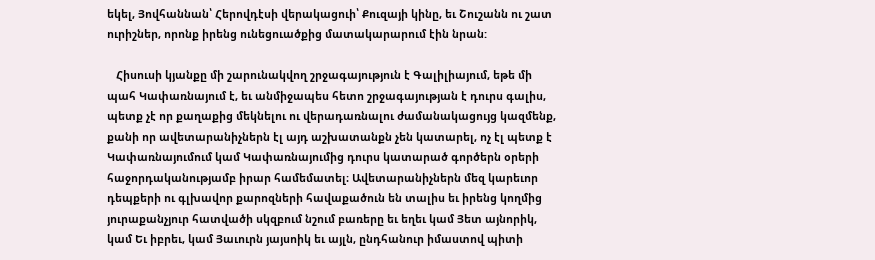եկել, Յովհաննան՝ Հերովդէսի վերակացուի՝ Քուզայի կինը, եւ Շուշանն ու շատ ուրիշներ, որոնք իրենց ունեցուածքից մատակարարում էին նրան:

   Հիսուսի կյանքը մի շարունակվող շրջագայություն է Գալիլիայում, եթե մի պահ Կափառնայում է, եւ անմիջապես հետո շրջագայության է դուրս գալիս, պետք չէ որ քաղաքից մեկնելու ու վերադառնալու ժամանակացույց կազմենք, քանի որ ավետարանիչներն էլ այդ աշխատանքն չեն կատարել, ոչ էլ պետք է Կափառնայումում կամ Կափառնայումից դուրս կատարած գործերն օրերի հաջորդականությամբ իրար համեմատել։ Ավետարանիչներն մեզ կարեւոր դեպքերի ու գլխավոր քարոզների հավաքածուն են տալիս եւ իրենց կողմից յուրաքանչյուր հատվածի սկզբում նշում բառերը եւ եղեւ կամ Յետ այնորիկ, կամ Եւ իբրեւ, կամ Յաւուրն յայսոիկ եւ այլն, ընդհանուր իմաստով պիտի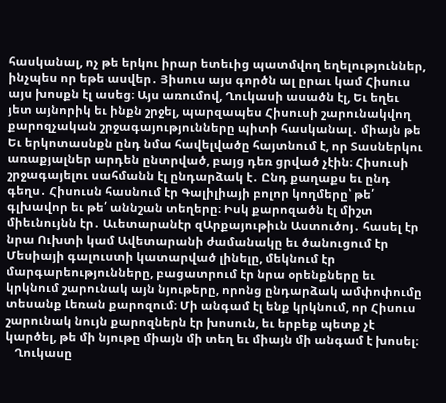հասկանալ, ոչ թե երկու իրար ետեւից պատմվող եղելություններ, ինչպես որ եթե ասվեր․ Յիսուս այս գործն ալ ըրաւ կամ Հիսուս այս խոսքն էլ ասեց։ Այս առումով, Ղուկասի ասածն էլ, Եւ եղեւ յետ այնորիկ եւ ինքն շրջել, պարզապես Հիսուսի շարունակվող քարոզչական շրջագայությունները պիտի հասկանալ․ միայն թե Եւ երկոտասնքն ընդ նմա հավելվածը հայտնում է, որ Տասներկու առաքյալներ արդեն ընտրված, բայց դեռ ցրված չէին։ Հիսուսի շրջագայելու սահմանն էլ ընդարձակ է․ Ընդ քաղաքս եւ ընդ գեղս․ Հիսուսն հասնում էր Գալիլիայի բոլոր կողմերը՝ թե՛ գլխավոր եւ թե՛ աննշան տեղերը։ Իսկ քարոզածն էլ միշտ միեւնույնն էր․ Աւետարանէր զԱրքայութիւն Աստուծոյ․ հասել էր նրա Ուխտի կամ Ավետարանի ժամանակը եւ ծանուցում էր Մեսիայի գալուստի կատարված լինելը, մեկնում էր մարգարեությունները, բացատրում էր նրա օրենքները եւ կրկնում շարունակ այն նյութերը, որոնց ընդարձակ ամփոփումը տեսանք Լեռան քարոզում։ Մի անգամ էլ ենք կրկնում, որ Հիսուս շարունակ նույն քարոզներն էր խոսուն, եւ երբեք պետք չէ կարծել, թե մի նյութը միայն մի տեղ եւ միայն մի անգամ է խոսել։
   Ղուկասը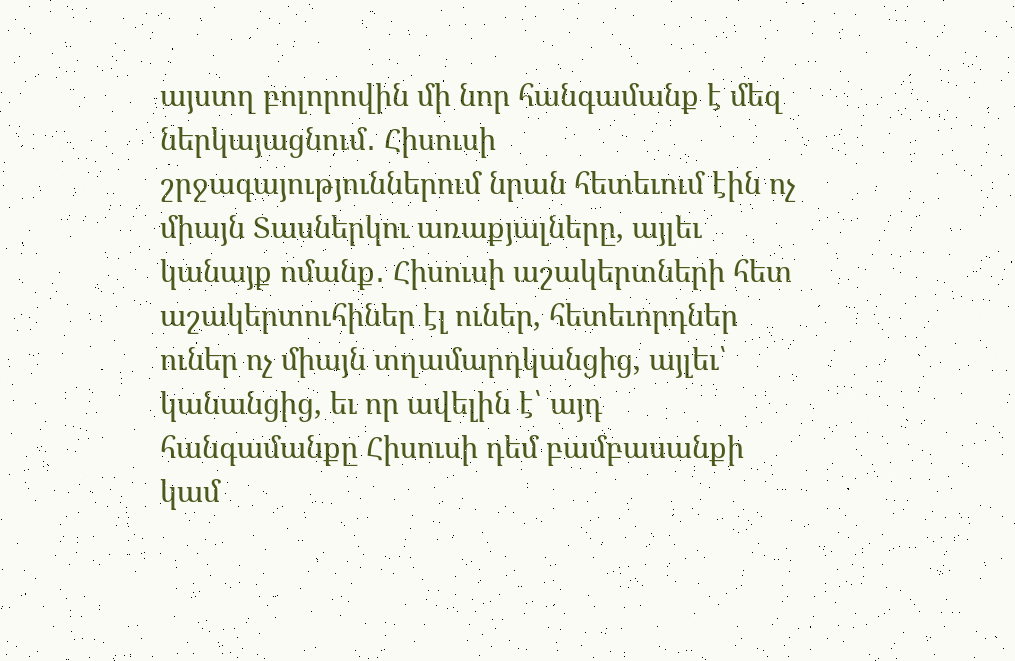այստղ բոլորովին մի նոր հանգամանք է մեզ ներկայացնում․ Հիսուսի շրջագայություններում նրան հետեւում էին ոչ միայն Տասներկու առաքյալները, այլեւ կանայք ոմանք․ Հիսուսի աշակերտների հետ աշակերտուհիներ էլ ուներ, հետեւորդներ ուներ ոչ միայն տղամարդկանցից, այլեւ՝ կանանցից, եւ որ ավելին է՝ այդ հանգամանքը Հիսուսի դեմ բամբասանքի կամ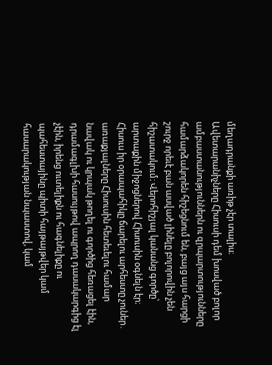մեղադրանքի առիթ չէր տալիս։ Ավետարանիչները Հիսուսի դեմ խոսված բոլոր ամբաստանություններն ու զրպարտությունները համարձակորեն հիշեցնում են, բայց այս հարցի շուրջ որեւէ բան ասված լինելը բոլորովին չեն հիշատակում։ Վերոհիշյալ կանանց գործը՝ արտաքին միջոցներով Հիսուսին օգնելն էր։ Հիսուս իր օրապահիկը ճարելու արհեստը չուներ․ առաքյալները Հիսուսին հետեւելու համար նավակ ու կրպակ թողել ու գործից հեռացել էին, դրամագլխի հասույթով ապրող դասակարգից էլ չէին, իրենց ուտելիքն ու հագնելիքը ու պահեստայինը պիտի հայթայթվեր կամ հասարակության նպաստով, կամ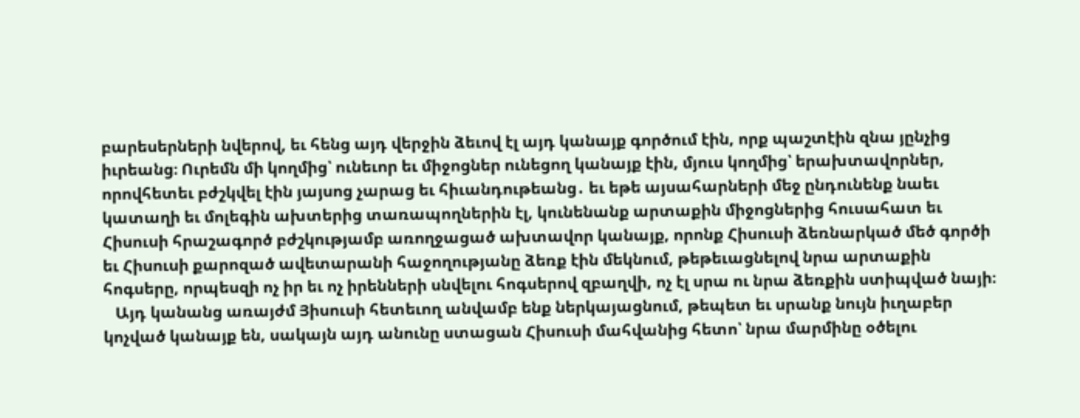բարեսերների նվերով, եւ հենց այդ վերջին ձեւով էլ այդ կանայք գործում էին, որք պաշտէին զնա յընչից իւրեանց։ Ուրեմն մի կողմից՝ ունեւոր եւ միջոցներ ունեցող կանայք էին, մյուս կողմից՝ երախտավորներ, որովհետեւ բժշկվել էին յայսոց չարաց եւ հիւանդութեանց․ եւ եթե այսահարների մեջ ընդունենք նաեւ կատաղի եւ մոլեգին ախտերից տառապողներին էլ, կունենանք արտաքին միջոցներից հուսահատ եւ Հիսուսի հրաշագործ բժշկությամբ առողջացած ախտավոր կանայք, որոնք Հիսուսի ձեռնարկած մեծ գործի եւ Հիսուսի քարոզած ավետարանի հաջողությանը ձեռք էին մեկնում, թեթեւացնելով նրա արտաքին հոգսերը, որպեսզի ոչ իր եւ ոչ իրենների սնվելու հոգսերով զբաղվի, ոչ էլ սրա ու նրա ձեռքին ստիպված նայի։
   Այդ կանանց առայժմ Յիսուսի հետեւող անվամբ ենք ներկայացնում, թեպետ եւ սրանք նույն իւղաբեր կոչված կանայք են, սակայն այդ անունը ստացան Հիսուսի մահվանից հետո՝ նրա մարմինը օծելու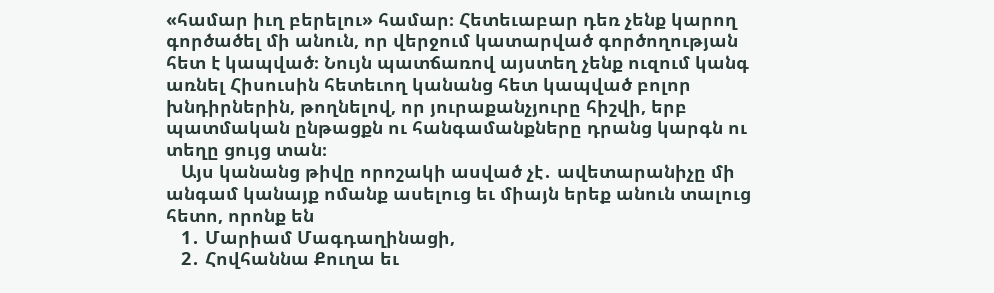«համար իւղ բերելու» համար։ Հետեւաբար դեռ չենք կարող գործածել մի անուն, որ վերջում կատարված գործողության հետ է կապված։ Նույն պատճառով այստեղ չենք ուզում կանգ առնել Հիսուսին հետեւող կանանց հետ կապված բոլոր խնդիրներին, թողնելով, որ յուրաքանչյուրը հիշվի, երբ պատմական ընթացքն ու հանգամանքները դրանց կարգն ու տեղը ցույց տան։
   Այս կանանց թիվը որոշակի ասված չէ․ ավետարանիչը մի անգամ կանայք ոմանք ասելուց եւ միայն երեք անուն տալուց հետո, որոնք են
   1․ Մարիամ Մագդաղինացի,
   2․ Հովհաննա Քուղա եւ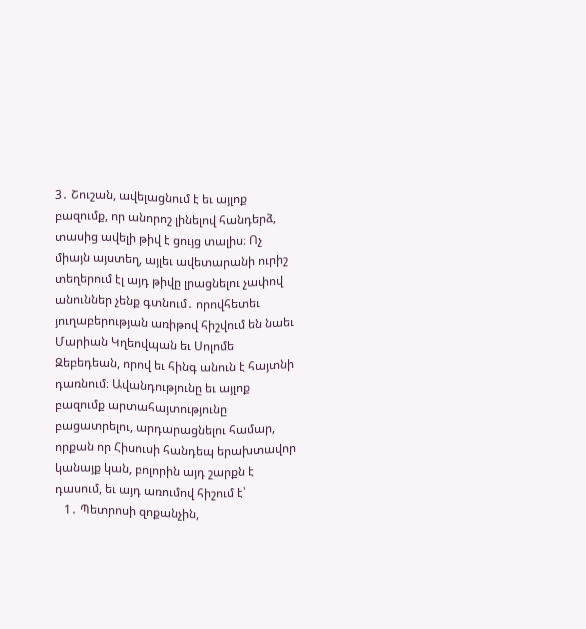3․ Շուշան, ավելացնում է եւ այլոք բազումք, որ անորոշ լինելով հանդերձ, տասից ավելի թիվ է ցույց տալիս։ Ոչ միայն այստեղ, այլեւ ավետարանի ուրիշ տեղերում էլ այդ թիվը լրացնելու չափով անուններ չենք գտնում․ որովհետեւ յուղաբերության առիթով հիշվում են նաեւ Մարիան Կղեովպան եւ Սոլոմե Զեբեդեան, որով եւ հինգ անուն է հայտնի դառնում։ Ավանդությունը եւ այլոք բազումք արտահայտությունը բացատրելու, արդարացնելու համար, որքան որ Հիսուսի հանդեպ երախտավոր կանայք կան, բոլորին այդ շարքն է դասում, եւ այդ առումով հիշում է՝
   1․ Պետրոսի զոքանչին,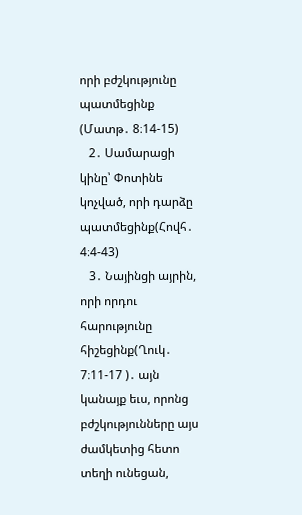որի բժշկությունը պատմեցինք (Մատթ․ 8։14-15)
   2․ Սամարացի կինը՝ Փոտինե կոչված, որի դարձը պատմեցինք(Հովհ․ 4։4-43)
   3․ Նայինցի այրին, որի որդու հարությունը հիշեցինք(Ղուկ․ 7։11-17 )․ այն կանայք եւս, որոնց բժշկությունները այս ժամկետից հետո տեղի ունեցան,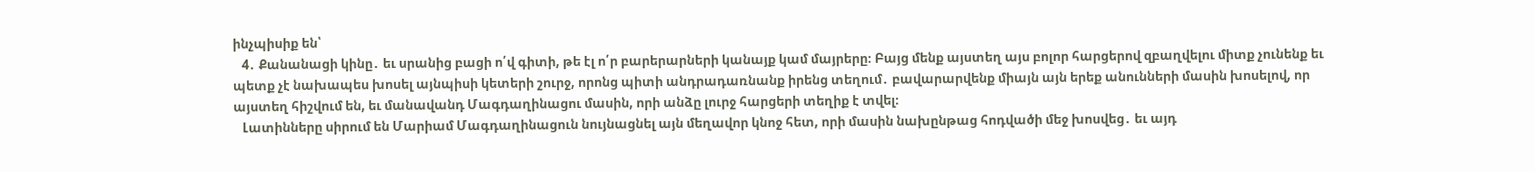ինչպիսիք են՝
   4․ Քանանացի կինը․ եւ սրանից բացի ո՛վ գիտի, թե էլ ո՛ր բարերարների կանայք կամ մայրերը։ Բայց մենք այստեղ այս բոլոր հարցերով զբաղվելու միտք չունենք եւ պետք չէ նախապես խոսել այնպիսի կետերի շուրջ, որոնց պիտի անդրադառնանք իրենց տեղում․ բավարարվենք միայն այն երեք անունների մասին խոսելով, որ այստեղ հիշվում են, եւ մանավանդ Մագդաղինացու մասին, որի անձը լուրջ հարցերի տեղիք է տվել։
   Լատինները սիրում են Մարիամ Մագդաղինացուն նույնացնել այն մեղավոր կնոջ հետ, որի մասին նախընթաց հոդվածի մեջ խոսվեց․ եւ այդ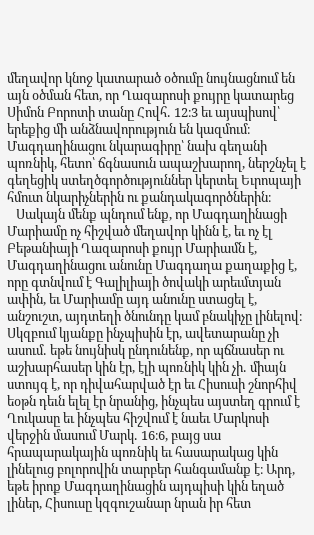մեղավոր կնոջ կատարած օծումը նույնացնում են այն օծման հետ, որ Ղազարոսի քույրը կատարեց Սիմոն Բորոտի տանը Հովհ․ 12։3 եւ այսպիսով՝ երեքից մի անձնավորություն են կազմում։ Մագդաղինացու նկարագիրը՝ նախ գեղանի պոռնիկ, հետո՝ ճգնասուն ապաշխարող, ներշնչել է գեղեցիկ ստեղծգործություններ կերտել Եւրոպայի հմուտ նկարիչներին ու քանդակագործներին։
   Սակայն մենք պնդում ենք, որ Մագդաղինացի Մարիամը ոչ հիշված մեղավոր կինն է, եւ ոչ էլ Բեթանիայի Ղազարոսի քույր Մարիամն է, Մագդաղինացու անունը Մագդաղա քաղաքից է, որը գտնվում է Գալիլիայի ծովակի արեւմտյան ափին, եւ Մարիամը այդ անունը ստացել է, անշուշտ, այդտեղի ծնունդը կամ բնակիչը լինելով։ Սկզբում կյանքը ինչպիսին էր, ավետարանը չի ասում․ եթե նույնիսկ ընդունենք, որ պճնասեր ու աշխարհասեր կին էր, էլի պոռնիկ կին չի․ միայն ստույգ է, որ դիվահարված էր եւ Հիսուսի շնորհիվ եօթն դեւն ելել էր նրանից, ինչպես այստեղ գրում է Ղուկասը եւ ինչպես հիշվում է նաեւ Մարկոսի վերջին մասում Մարկ․ 16։6, բայց սա հրապարակային պոռնիկ եւ հասարակաց կին լինելուց բոլորովին տարբեր հանգամանք է։ Արդ, եթե իրոք Մագդաղինացին այդպիսի կին եղած լիներ, Հիսուսը կզգուշանար նրան իր հետ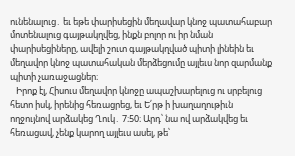ունենալուց․ եւ եթե փարիսեցին մեղավար կնոջ պատահաբար մոտենալուց գայթակղվեց, ինքն բոլոր ու իր նման փարիսեցիները, ավելի շուտ գայթակղված պիտի լինեին եւ մեղավոր կնոջ պատահական մերձեցումը այլեւս նոր զարմանք պիտի չառաջացներ։
   Իրոք էլ, Հիսուս մեղավոր կնոջը ապաշխարելուց ու սրբելուց հետո իսկ, իրենից հեռացրեց, եւ Ե՛րթ ի խաղաղութիւն ողջույնով արձակեց Ղուկ․ 7։50։ Արդ՝ նա ով արձակվեց եւ հեռացավ, չենք կարող այլեւս ասել, թե՝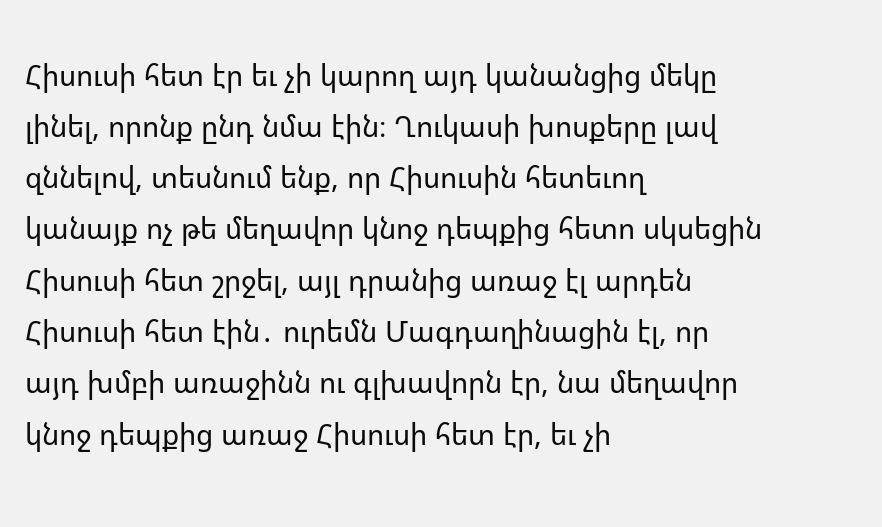Հիսուսի հետ էր եւ չի կարող այդ կանանցից մեկը լինել, որոնք ընդ նմա էին։ Ղուկասի խոսքերը լավ զննելով, տեսնում ենք, որ Հիսուսին հետեւող կանայք ոչ թե մեղավոր կնոջ դեպքից հետո սկսեցին Հիսուսի հետ շրջել, այլ դրանից առաջ էլ արդեն Հիսուսի հետ էին․ ուրեմն Մագդաղինացին էլ, որ այդ խմբի առաջինն ու գլխավորն էր, նա մեղավոր կնոջ դեպքից առաջ Հիսուսի հետ էր, եւ չի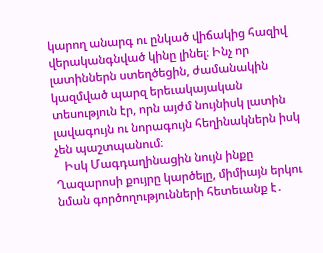կարող անարգ ու ընկած վիճակից հազիվ վերականգնված կինը լինել։ Ինչ որ լատիններն ստեղծեցին, ժամանակին կազմված պարզ երեւակայական տեսություն էր, որն այժմ նույնիսկ լատին լավագույն ու նորագույն հեղինակներն իսկ չեն պաշտպանում։
   Իսկ Մագդաղինացին նույն ինքը Ղազարոսի քույրը կարծելը, միմիայն երկու նման գործողությունների հետեւանք է․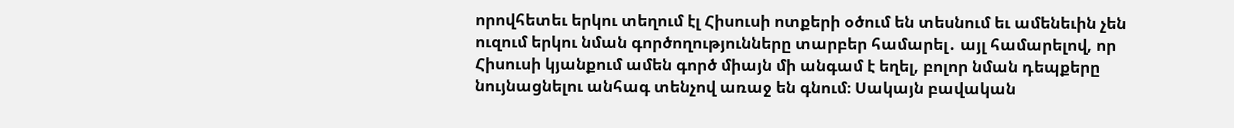որովհետեւ երկու տեղում էլ Հիսուսի ոտքերի օծում են տեսնում եւ ամենեւին չեն ուզում երկու նման գործողությունները տարբեր համարել․ այլ համարելով, որ Հիսուսի կյանքում ամեն գործ միայն մի անգամ է եղել, բոլոր նման դեպքերը նույնացնելու անհագ տենչով առաջ են գնում։ Սակայն բավական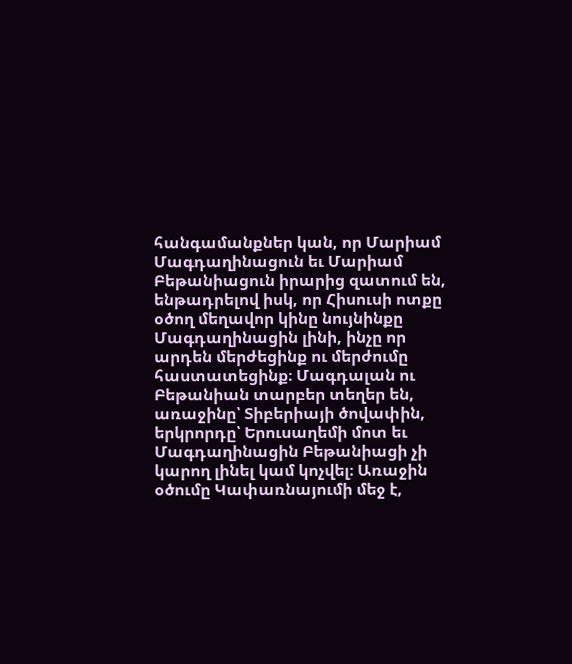հանգամանքներ կան, որ Մարիամ Մագդաղինացուն եւ Մարիամ Բեթանիացուն իրարից զատում են, ենթադրելով իսկ, որ Հիսուսի ոտքը օծող մեղավոր կինը նույնինքը Մագդաղինացին լինի, ինչը որ արդեն մերժեցինք ու մերժումը հաստատեցինք։ Մագդալան ու Բեթանիան տարբեր տեղեր են, առաջինը՝ Տիբերիայի ծովափին, երկրորդը՝ Երուսաղեմի մոտ եւ Մագդաղինացին Բեթանիացի չի կարող լինել կամ կոչվել։ Առաջին օծումը Կափառնայումի մեջ է,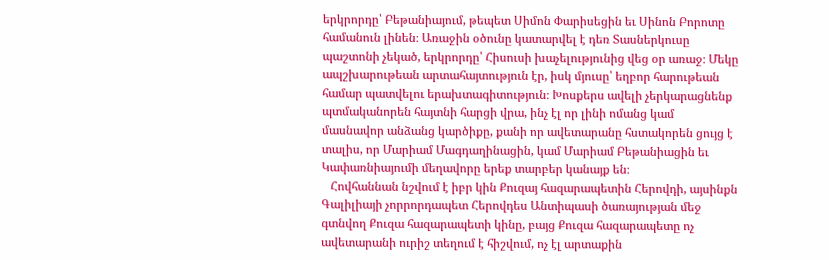երկրորդը՝ Բեթանիայում, թեպետ Սիմոն Փարիսեցին եւ Սինոն Բորոտը համանուն լինեն։ Առաջին օծունը կատարվել է դեռ Տասներկուսը պաշտոնի չեկած, երկրորդը՝ Հիսուսի խաչելությունից վեց օր առաջ։ Մեկը ապշխարութեան արտահայտություն էր, իսկ մյուսը՝ եղբոր հարութեան համար պատվելու երախտագիտություն։ Խոսքերս ավելի չերկարացնենք պտմականորեն հայտնի հարցի վրա, ինչ էլ որ լինի ոմանց կամ մասնավոր անձանց կարծիքը, քանի որ ավետարանը հստակորեն ցույց է տալիս, որ Մարիամ Մագդաղինացին, կամ Մարիամ Բեթանիացին եւ Կափառնիայումի մեղավորը երեք տարբեր կանայք են։
   Հովհաննան նշվում է իբր կին Քուզայ հազարապետին Հերովդի, այսինքն Գալիլիայի չորրորդապետ Հերովդես Անտիպասի ծառայության մեջ գտնվող Քուզա հազարապետի կինը, բայց Քուզա հազարապետը ոչ ավետարանի ուրիշ տեղում է հիշվում, ոչ էլ արտաքին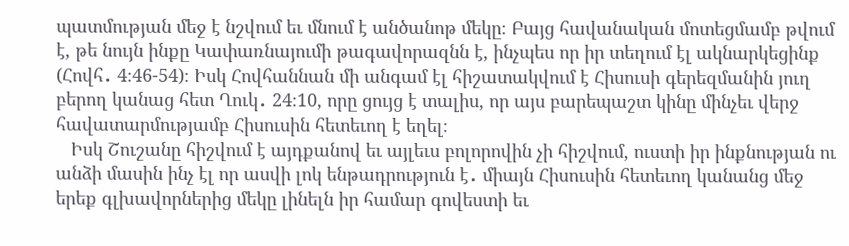պատմության մեջ է նշվում եւ մնում է անծանոթ մեկը։ Բայց հավանական մոտեցմամբ թվում է, թե նույն ինքը Կափառնայումի թագավորազնն է, ինչպես որ իր տեղում էլ ակնարկեցինք (Հովհ․ 4։46-54)։ Իսկ Հովհաննան մի անգամ էլ հիշատակվում է Հիսուսի գերեզմանին յուղ բերող կանաց հետ Ղուկ․ 24։10, որը ցույց է տալիս, որ այս բարեպաշտ կինը մինչեւ վերջ հավատարմությամբ Հիսուսին հետեւող է եղել։
   Իսկ Շուշանը հիշվում է այդքանով եւ այլեւս բոլորովին չի հիշվում, ուստի իր ինքնության ու անձի մասին ինչ էլ որ ասվի լոկ ենթադրություն է․ միայն Հիսուսին հետեւող կանանց մեջ երեք գլխավորներից մեկը լինելն իր համար գովեստի եւ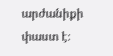արժանիքի փաստ է։